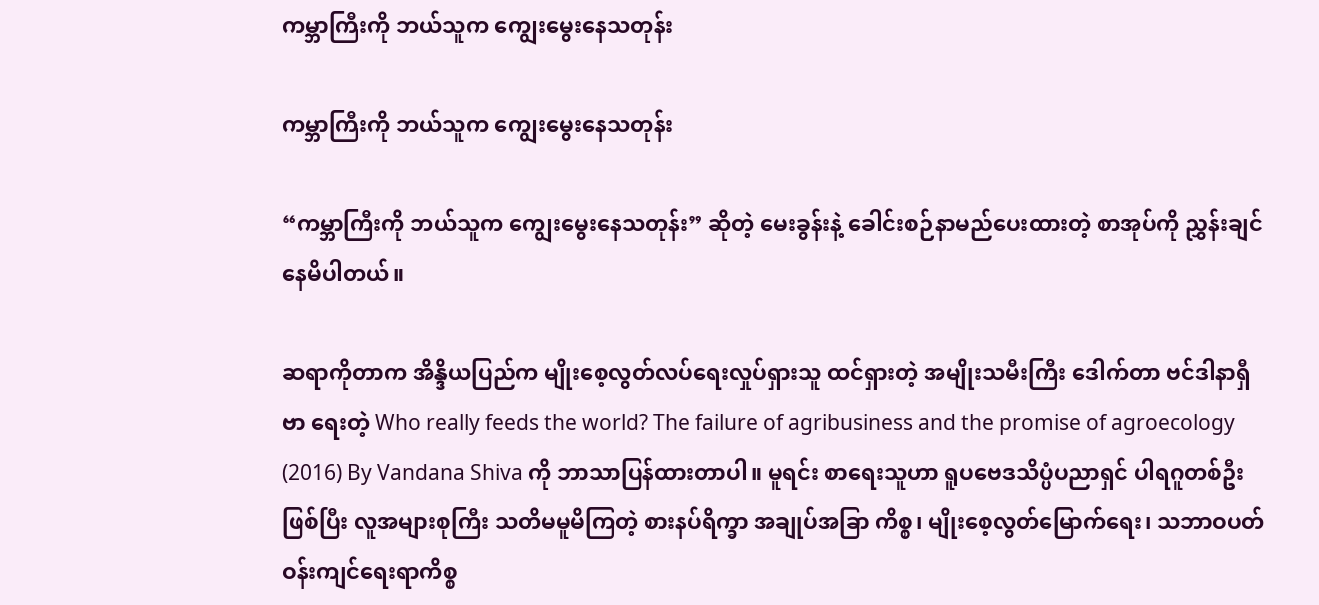ကမ္ဘာကြီးကို ဘယ်သူက ကျွေးမွေးနေသတုန်း

ကမ္ဘာကြီးကို ဘယ်သူက ကျွေးမွေးနေသတုန်း

“ကမ္ဘာကြီးကို ဘယ်သူက ကျွေးမွေးနေသတုန်း” ဆိုတဲ့ မေးခွန်းနဲ့ ခေါင်းစဉ်နာမည်ပေးထားတဲ့ စာအုပ်ကို ညွှန်းချင်နေမိပါတယ်။

ဆရာကိုတာက အိန္ဒိယပြည်က မျိုးစေ့လွတ်လပ်ရေးလှုပ်ရှားသူ ထင်ရှားတဲ့ အမျိုးသမီးကြီး ဒေါက်တာ ဗင်ဒါနာရှီဗာ ရေးတဲ့ Who really feeds the world? The failure of agribusiness and the promise of agroecology (2016) By Vandana Shiva ကို ဘာသာပြန်ထားတာပါ။ မူရင်း စာရေးသူဟာ ရူပဗေဒသိပ္ပံပညာရှင် ပါရဂူတစ်ဦးဖြစ်ပြီး လူအများစုကြီး သတိမမူမိကြတဲ့ စားနပ်ရိက္ခာ အချုပ်အခြာ ကိစ္စ၊ မျိုးစေ့လွတ်မြောက်ရေး၊ သဘာဝပတ်ဝန်းကျင်ရေးရာကိစ္စ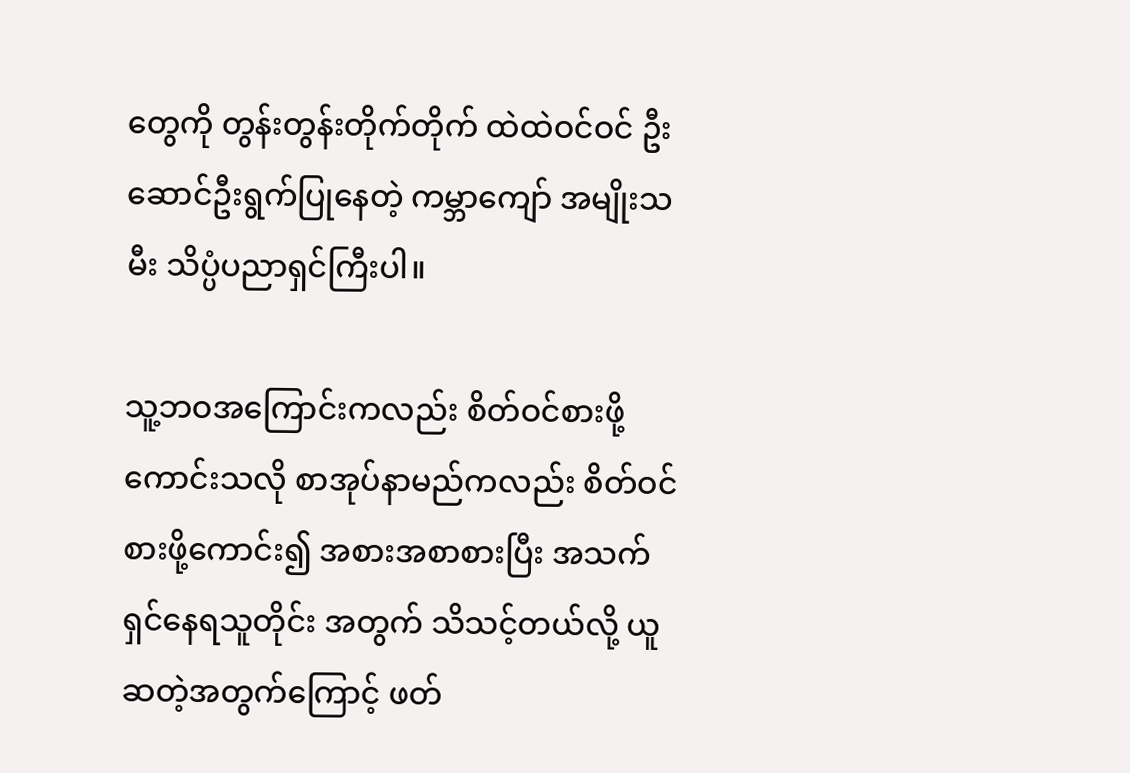တွေကို တွန်းတွန်းတိုက်တိုက် ထဲထဲဝင်ဝင် ဦးဆောင်ဦးရွက်ပြုနေတဲ့ ကမ္ဘာကျော် အမျိုးသမီး သိပ္ပံပညာရှင်ကြီးပါ။

သူ့ဘဝအကြောင်းကလည်း စိတ်ဝင်စားဖို့ကောင်းသလို စာအုပ်နာမည်ကလည်း စိတ်ဝင်စားဖို့ကောင်း၍ အစားအစာစားပြီး အသက်ရှင်နေရသူတိုင်း အတွက် သိသင့်တယ်လို့ ယူဆတဲ့အတွက်ကြောင့် ဖတ်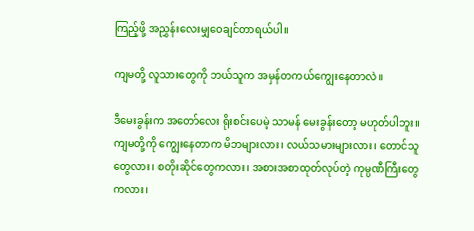ကြည့်ဖို့ အညွှန်းလေးမျှဝေချင်တာရယ်ပါ။

ကျမတို့ လူသားတွေကို ဘယ်သူက အမှန်တကယ်ကျွေးနေတာလဲ။

ဒီမေးခွန်းက အတော်လေး ရိုးစင်းပေမဲ့ သာမန် မေးခွန်းတော့ မဟုတ်ပါဘူး။ ကျမတို့ကို ကျွေးနေတာက မိဘများလား၊ လယ်သမားများလား၊ တောင်သူတွေလား၊ စတိုးဆိုင်တွေကလား၊ အစားအစာထုတ်လုပ်တဲ့ ကုမ္ပဏီကြီးတွေကလား၊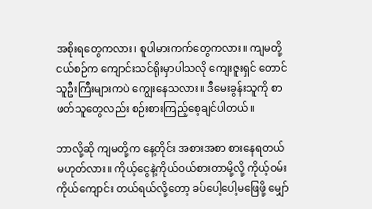အစိုးရတွေကလား၊ စူပါမားကက်တွေကလား။ ကျမတို့ ငယ်စဉ်က ကျောင်းသင်ရိုးမှာပါသလို ကျေးဇူးရှင် တောင်သူဦးကြီးများကပဲ ကျွေးနေသလား။ ဒီမေးခွန်းသူကို စာဖတ်သူတွေလည်း စဉ်းစားကြည့်စေ့ချင်ပါတယ်။

ဘာလို့ဆို ကျမတို့က နေ့တိုင်း အစားအစာ စားနေရတယ်မဟုတ်လား။ ကိုယ့်ငွေနဲ့ကိုယ်ဝယ်စားတာမို့လို့ ကိုယ့်ဝမ်းကိုယ်ကျောင်း တယ်ရယ်လို့တော့ ခပ်ပေါ့ပေါ့မဖြေဖို့ မျှော်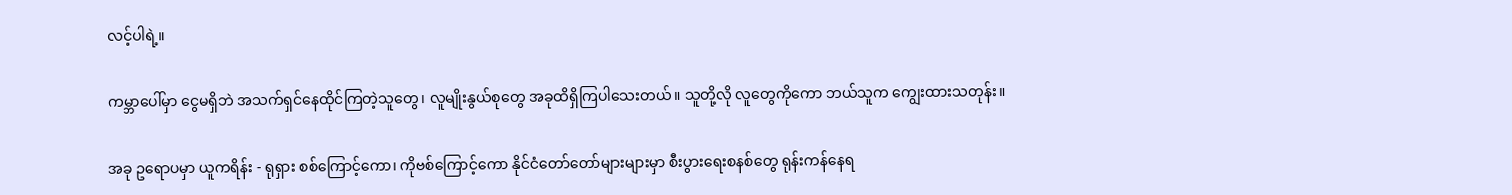လင့်ပါရဲ့။

ကမ္ဘာပေါ်မှာ ငွေမရှိဘဲ အသက်ရှင်နေထိုင်ကြတဲ့သူတွေ၊ လူမျိုးနွယ်စုတွေ အခုထိရှိကြပါသေးတယ်။ သူတို့လို လူတွေကိုကော ဘယ်သူက ကျွေးထားသတုန်း။

အခု ဥရောပမှာ ယူကရိန်း - ရုရှား စစ်ကြောင့်ကော၊ ကိုဗစ်ကြောင့်ကော နိုင်ငံတော်တော်များများမှာ စီးပွားရေးစနစ်တွေ ရုန်းကန်နေရ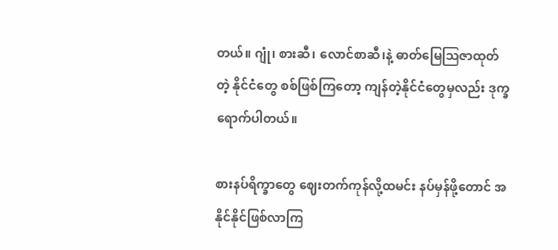တယ်။ ဂျုံ၊ စားဆီ၊ လောင်စာဆီ၊နဲ့ ဓာတ်မြေဩဇာထုတ်တဲ့ နိုင်ငံတွေ စစ်ဖြစ်ကြတော့ ကျန်တဲ့နိုင်ငံတွေမှလည်း ဒုက္ခရောက်ပါတယ်။

စားနပ်ရိက္ခာတွေ ဈေးတက်ကုန်လို့ထမင်း နပ်မှန်ဖို့တောင် အနိုင်နိုင်ဖြစ်လာကြ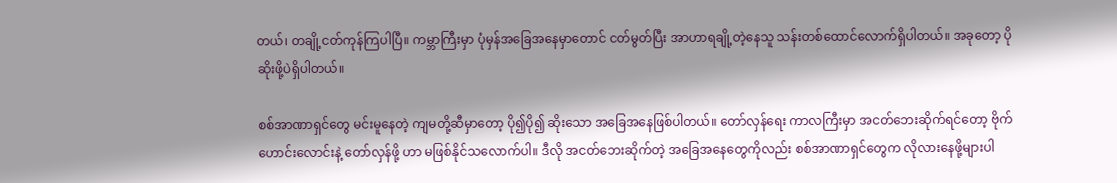တယ်၊ တချို့ငတ်ကုန်ကြပါပြီ။ ကမ္ဘာကြီးမှာ ပုံမှန်အခြေအနေမှာတောင် ငတ်မွတ်ပြီး အာဟာရချို့တဲ့နေသူ သန်းတစ်ထောင်လောက်ရှိပါတယ်။ အခုတော့ ပိုဆိုးဖို့ပဲရှိပါတယ်။

စစ်အာဏာရှင်တွေ မင်းမူနေတဲ့ ကျမတို့ဆီမှာတော့ ပို၍ပို၍ ဆိုးသော အခြေအနေဖြစ်ပါတယ်။ တော်လှန်ရေး ကာလကြီးမှာ အငတ်ဘေးဆိုက်ရင်တော့ ဗိုက်ဟောင်းလောင်းနဲ့ တော်လှန်ဖို့ ဟာ မဖြစ်နိုင်သလောက်ပါ။ ဒီလို အငတ်ဘေးဆိုက်တဲ့ အခြေအနေတွေကိုလည်း စစ်အာဏာရှင်တွေက လိုလားနေဖို့များပါ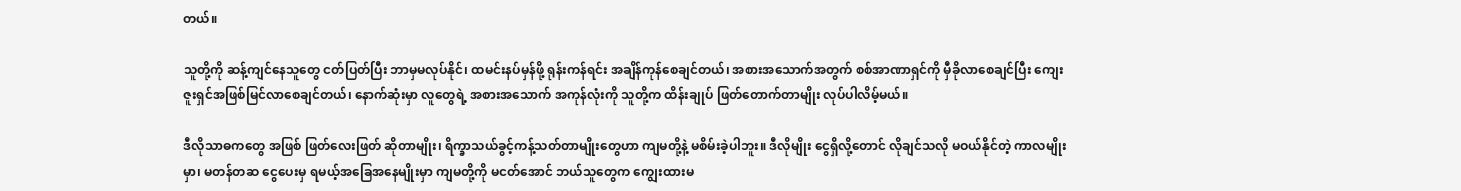တယ်။

သူတို့ကို ဆန့်ကျင်နေသူတွေ ငတ်ပြတ်ပြီး ဘာမှမလုပ်နိုင်၊ ထမင်းနပ်မှန်ဖို့ ရုန်းကန်ရင်း အချိန်ကုန်စေချင်တယ်၊ အစားအသောက်အတွက် စစ်အာဏာရှင်ကို မှီခိုလာစေချင်ပြီး ကျေးဇူးရှင်အဖြစ်မြင်လာစေချင်တယ်၊ နောက်ဆုံးမှာ လူတွေရဲ့ အစားအသောက် အကုန်လုံးကို သူတို့က ထိန်းချုပ် ဖြတ်တောက်တာမျိုး လုပ်ပါလိမ့်မယ်။

ဒီလိုသာဓကတွေ အဖြစ် ဖြတ်လေးဖြတ် ဆိုတာမျိုး၊ ရိက္ခာသယ်ခွင့်ကန့်သတ်တာမျိုးတွေဟာ ကျမတို့နဲ့ မစိမ်းခဲ့ပါဘူး။ ဒီလိုမျိုး ငွေရှိလို့တောင် လိုချင်သလို မဝယ်နိုင်တဲ့ ကာလမျိုးမှာ၊ မတန်တဆ ငွေပေးမှ ရမယ့်အခြေအနေမျိုးမှာ ကျမတို့ကို မငတ်အောင် ဘယ်သူတွေက ကျွေးထားမ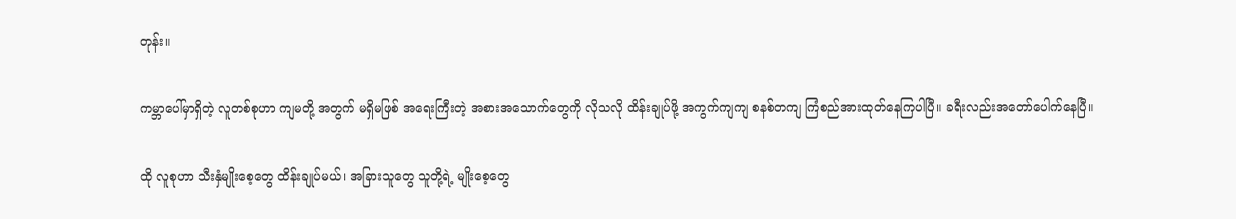တုန်း။

ကမ္ဘာပေါ်မှာရှိတဲ့ လူတစ်စုဟာ ကျမတို့ အတွက် မရှိမဖြစ် အရေးကြီးတဲ့ အစားအသောက်တွေကို လိုသလို ထိန်းချုပ်ဖို့ အကွက်ကျကျ စနစ်တကျ ကြံစည်အားထုတ်နေကြပါပြီ။ ခရီးလည်းအတော်ပေါက်နေပြီ။

ထို လူစုဟာ သီးနှံမျိုးစေ့တွေ ထိန်းချုပ်မယ်၊ အခြားသူတွေ သူတို့ရဲ့ မျိုးစေ့တွေ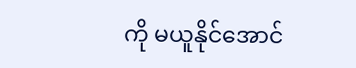ကို မယူနိုင်အောင်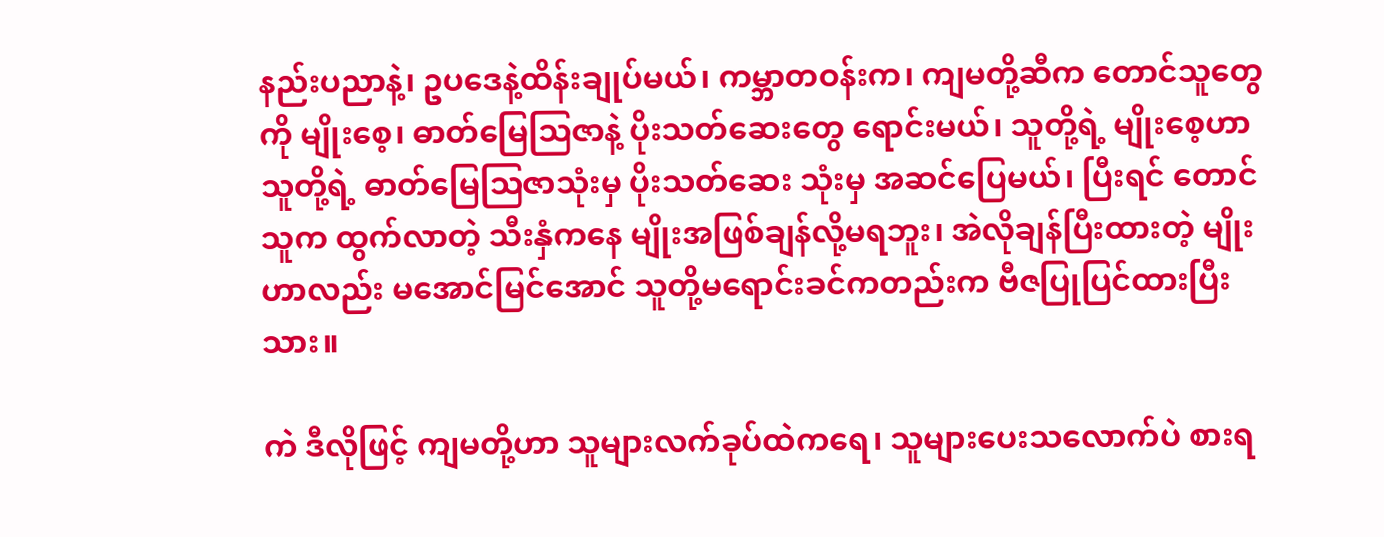နည်းပညာနဲ့၊ ဥပဒေနဲ့ထိန်းချုပ်မယ်၊ ကမ္ဘာတဝန်းက၊ ကျမတို့ဆီက တောင်သူတွေကို မျိုးစေ့၊ ဓာတ်မြေဩဇာနဲ့ ပိုးသတ်ဆေးတွေ ရောင်းမယ်၊ သူတို့ရဲ့ မျိုးစေ့ဟာ သူတို့ရဲ့ ဓာတ်မြေဩဇာသုံးမှ ပိုးသတ်ဆေး သုံးမှ အဆင်ပြေမယ်၊ ပြီးရင် တောင်သူက ထွက်လာတဲ့ သီးနှံကနေ မျိုးအဖြစ်ချန်လို့မရဘူး၊ အဲလိုချန်ပြီးထားတဲ့ မျိုးဟာလည်း မအောင်မြင်အောင် သူတို့မရောင်းခင်ကတည်းက ဗီဇပြုပြင်ထားပြီးသား။

ကဲ ဒီလိုဖြင့် ကျမတို့ဟာ သူများလက်ခုပ်ထဲကရေ၊ သူများပေးသလောက်ပဲ စားရ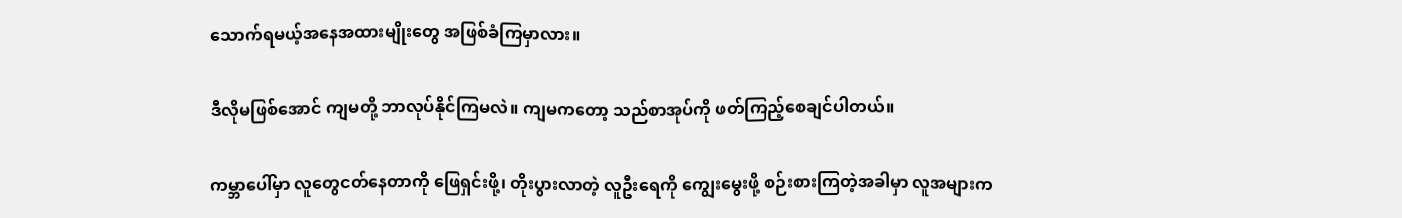သောက်ရမယ့်အနေအထားမျိုးတွေ အဖြစ်ခံကြမှာလား။

ဒီလိုမဖြစ်အောင် ကျမတို့ ဘာလုပ်နိုင်ကြမလဲ။ ကျမကတော့ သည်စာအုပ်ကို ဖတ်ကြည့်စေချင်ပါတယ်။

ကမ္ဘာပေါ်မှာ လူတွေငတ်နေတာကို ဖြေရှင်းဖို့၊ တိုးပွားလာတဲ့ လူဦးရေကို ကျွေးမွေးဖို့ စဉ်းစားကြတဲ့အခါမှာ လူအများက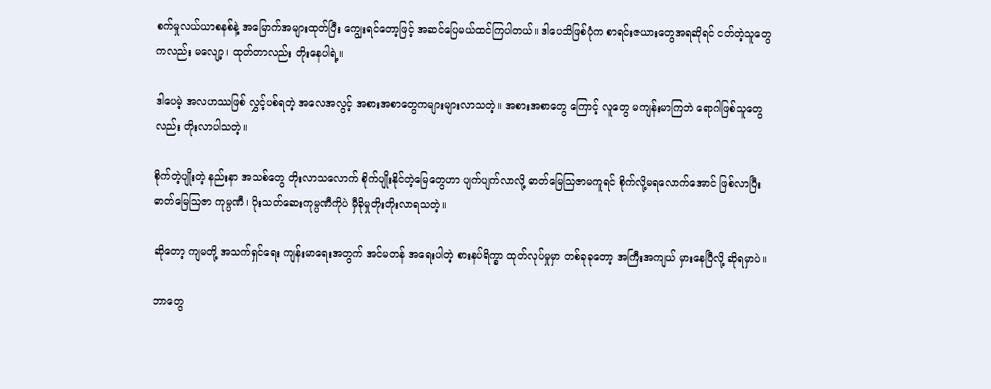စက်မှုလယ်ယာစနစ်နဲ့ အမြောက်အများထုတ်ပြီး ကျွေးရင်တော့ဖြင့် အဆင်ပြေမယ်ထင်ကြပါတယ်။ ဒါပေသိဖြစ်ပုံက စာရင်းဇယားတွေအရဆိုရင် ငတ်တဲ့သူတွေကလည်း မလျော့၊ ထုတ်တာလည်း တိုးနေပါရဲ့။

ဒါပေမဲ့ အလဟဿဖြစ် လွှင့်ပစ်ရတဲ့ အလေအလွင့် အစားအစာတွေကများများလာသတဲ့။ အစားအစာတွေ ကြောင့် လူတွေ မကျန်းမာကြဘဲ ရောဂါဖြစ်သူတွေလည်း တိုးလာပါသတဲ့။

စိုက်တဲ့ပျိုးတဲ့ နည်းနာ အသစ်တွေ တိုးလာသလောက် စိုက်ပျိုးနိုင်တဲ့မြေတွေဟာ ပျက်ပျက်လာလို့ ဓာတ်မြေဩဇာမကူရင် စိုက်လို့မရလောက်အောင် ဖြစ်လာပြီး ဓာတ်မြေဩဇာ ကုမ္ပဏီ၊ ပိုးသတ်ဆေးကုမ္ပဏီကိုပဲ မှီခိုမှုတိုးတိုးလာရသတဲ့။

ဆိုတော့ ကျမတို့ အသက်ရှင်ရေး ကျန်းမာရေးအတွက် အင်မတန် အရေးပါတဲ့ စားနပ်ရိက္ခာ ထုတ်လုပ်မှုမှာ တစ်ခုခုတော့ အကြီးအကျယ် မှားနေပြီလို့ ဆိုရမှာပဲ။

ဘာတွေ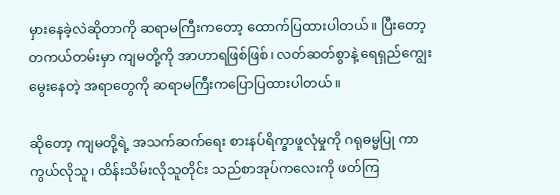မှားနေခဲ့လဲဆိုတာကို ဆရာမကြီးကတော့ ထောက်ပြထားပါတယ်။ ပြီးတော့ တကယ်တမ်းမှာ ကျမတို့ကို အာဟာရဖြစ်ဖြစ်၊ လတ်ဆတ်စွာနဲ့ ရေရှည်ကျွေးမွေးနေတဲ့ အရာတွေကို ဆရာမကြီးကပြောပြထားပါတယ်။

ဆိုတော့ ကျမတို့ရဲ့ အသက်ဆက်ရေး စားနပ်ရိက္ခာဖူလုံမှုကို ဂရုဓမ္မပြု ကာကွယ်လိုသူ၊ ထိန်းသိမ်းလိုသူတိုင်း သည်စာအုပ်ကလေးကို ဖတ်ကြ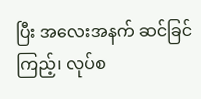ပြီး အလေးအနက် ဆင်ခြင်ကြည့်၊ လုပ်စ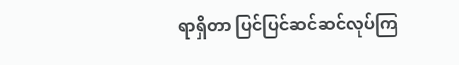ရာရှိတာ ပြင်ပြင်ဆင်ဆင်လုပ်ကြ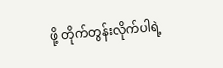ဖို့ တိုက်တွန်းလိုက်ပါရဲ့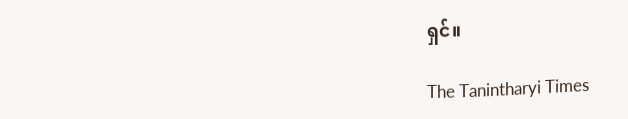ရှင်။

The Tanintharyi Times